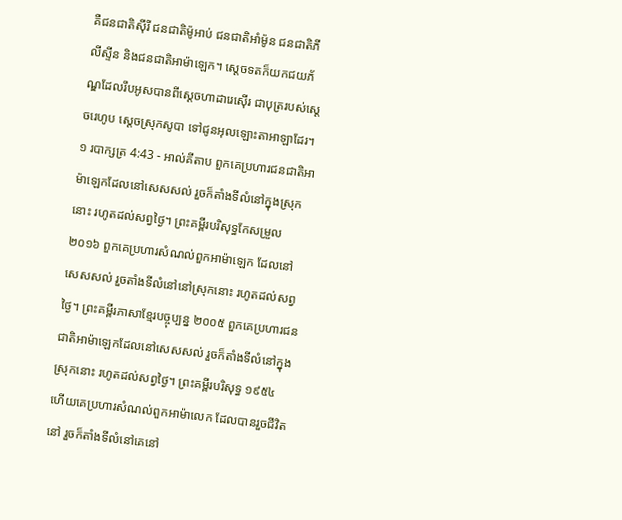គឺជនជាតិស៊ីរី ជនជាតិម៉ូអាប់ ជនជាតិអាំម៉ូន ជនជាតិភីលីស្ទីន និងជនជាតិអាម៉ាឡេក។ ស្តេចទតក៏យកជយភ័ណ្ឌដែលរឹបអូសបានពីស្តេចហាដារេស៊ើរ ជាបុត្ររបស់ស្តេចរេហូប ស្តេចស្រុកសូបា ទៅជូនអុលឡោះតាអាឡាដែរ។
១ របាក្សត្រ 4:43 - អាល់គីតាប ពួកគេប្រហារជនជាតិអាម៉ាឡេកដែលនៅសេសសល់ រួចក៏តាំងទីលំនៅក្នុងស្រុកនោះ រហូតដល់សព្វថ្ងៃ។ ព្រះគម្ពីរបរិសុទ្ធកែសម្រួល ២០១៦ ពួកគេប្រហារសំណល់ពួកអាម៉ាឡេក ដែលនៅសេសសល់ រួចតាំងទីលំនៅនៅស្រុកនោះ រហូតដល់សព្វថ្ងៃ។ ព្រះគម្ពីរភាសាខ្មែរបច្ចុប្បន្ន ២០០៥ ពួកគេប្រហារជនជាតិអាម៉ាឡេកដែលនៅសេសសល់ រួចក៏តាំងទីលំនៅក្នុងស្រុកនោះ រហូតដល់សព្វថ្ងៃ។ ព្រះគម្ពីរបរិសុទ្ធ ១៩៥៤ ហើយគេប្រហារសំណល់ពួកអាម៉ាលេក ដែលបានរួចជីវិតនៅ រួចក៏តាំងទីលំនៅគេនៅ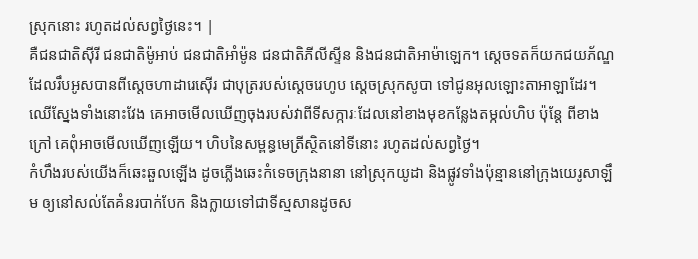ស្រុកនោះ រហូតដល់សព្វថ្ងៃនេះ។ |
គឺជនជាតិស៊ីរី ជនជាតិម៉ូអាប់ ជនជាតិអាំម៉ូន ជនជាតិភីលីស្ទីន និងជនជាតិអាម៉ាឡេក។ ស្តេចទតក៏យកជយភ័ណ្ឌដែលរឹបអូសបានពីស្តេចហាដារេស៊ើរ ជាបុត្ររបស់ស្តេចរេហូប ស្តេចស្រុកសូបា ទៅជូនអុលឡោះតាអាឡាដែរ។
ឈើស្នែងទាំងនោះវែង គេអាចមើលឃើញចុងរបស់វាពីទីសក្ការៈដែលនៅខាងមុខកន្លែងតម្កល់ហិប ប៉ុន្តែ ពីខាងក្រៅ គេពុំអាចមើលឃើញឡើយ។ ហិបនៃសម្ពន្ធមេត្រីស្ថិតនៅទីនោះ រហូតដល់សព្វថ្ងៃ។
កំហឹងរបស់យើងក៏ឆេះឆួលឡើង ដូចភ្លើងឆេះកំទេចក្រុងនានា នៅស្រុកយូដា និងផ្លូវទាំងប៉ុន្មាននៅក្រុងយេរូសាឡឹម ឲ្យនៅសល់តែគំនរបាក់បែក និងក្លាយទៅជាទីស្មសានដូចស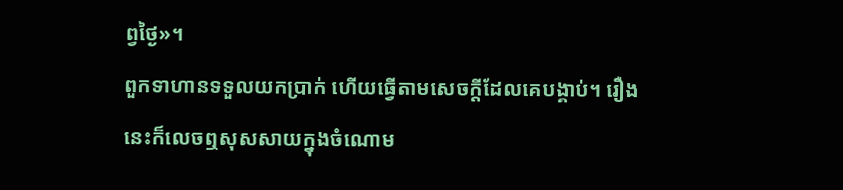ព្វថ្ងៃ»។
ពួកទាហានទទួលយកប្រាក់ ហើយធ្វើតាមសេចក្ដីដែលគេបង្គាប់។ រឿងនេះក៏លេចឮសុសសាយក្នុងចំណោម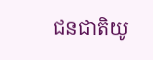ជនជាតិយូ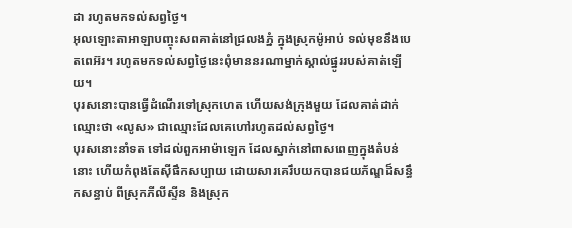ដា រហូតមកទល់សព្វថ្ងៃ។
អុលឡោះតាអាឡាបញ្ចុះសពគាត់នៅជ្រលងភ្នំ ក្នុងស្រុកម៉ូអាប់ ទល់មុខនឹងបេតពេអ៊រ។ រហូតមកទល់សព្វថ្ងៃនេះពុំមាននរណាម្នាក់ស្គាល់ផ្នូររបស់គាត់ឡើយ។
បុរសនោះបានធ្វើដំណើរទៅស្រុកហេត ហើយសង់ក្រុងមួយ ដែលគាត់ដាក់ឈ្មោះថា «លូស» ជាឈ្មោះដែលគេហៅរហូតដល់សព្វថ្ងៃ។
បុរសនោះនាំទត ទៅដល់ពួកអាម៉ាឡេក ដែលស្នាក់នៅពាសពេញក្នុងតំបន់នោះ ហើយកំពុងតែស៊ីផឹកសប្បាយ ដោយសារគេរឹបយកបានជយភ័ណ្ឌដ៏សន្ធឹកសន្ធាប់ ពីស្រុកភីលីស្ទីន និងស្រុក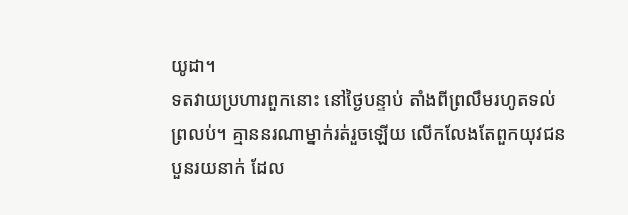យូដា។
ទតវាយប្រហារពួកនោះ នៅថ្ងៃបន្ទាប់ តាំងពីព្រលឹមរហូតទល់ព្រលប់។ គ្មាននរណាម្នាក់រត់រួចឡើយ លើកលែងតែពួកយុវជនបួនរយនាក់ ដែល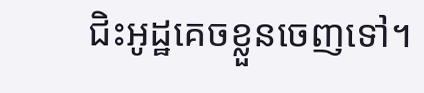ជិះអូដ្ឋគេចខ្លួនចេញទៅ។